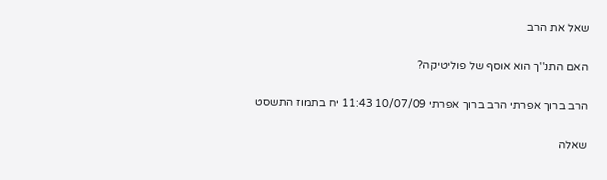שאל את הרב

האם התנ''ך הוא אוסף של פוליטיקה?

הרב ברוך אפרתי הרב ברוך אפרתי 10/07/09 11:43 יח בתמוז התשסט

שאלה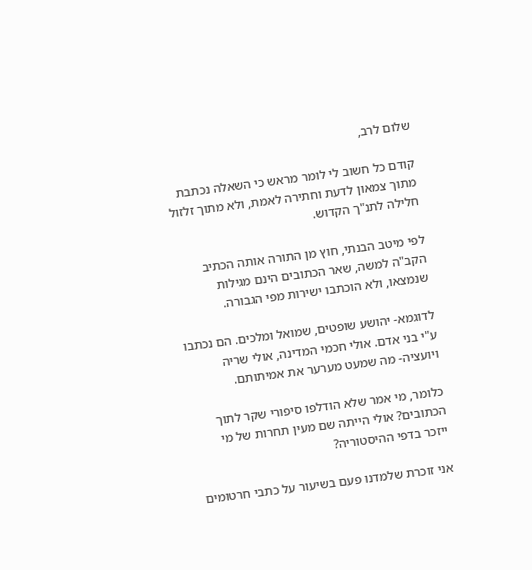שלום לרב,

קודם כל חשוב לי לומר מראש כי השאלה נכתבת מתוך צמאון לדעת וחתירה לאמת, ולא מתוך זלזול חלילה לתנ"ך הקדוש.

לפי מיטב הבנתי, חוץ מן התורה אותה הכתיב הקב"ה למשה, שאר הכתובים הינם מגילות שנמצאו, ולא הוכתבו ישירות מפי הגבורה.

לדוגמא- יהושע שופטים, שמואל ומלכים. הם נכתבו ע"י בני אדם. אולי חכמי המדינה, אולי שריה ויועציה- מה שמעט מערער את אמיתותם.

כלומר, מי אמר שלא הודלפו סיפורי שקר לתוך הכתובים? אולי הייתה שם מעין תחרות של מי ייזכר בדפי ההיסטוריה?

אני זוכרת שלמדנו פעם בשיעור על כתבי חרטומים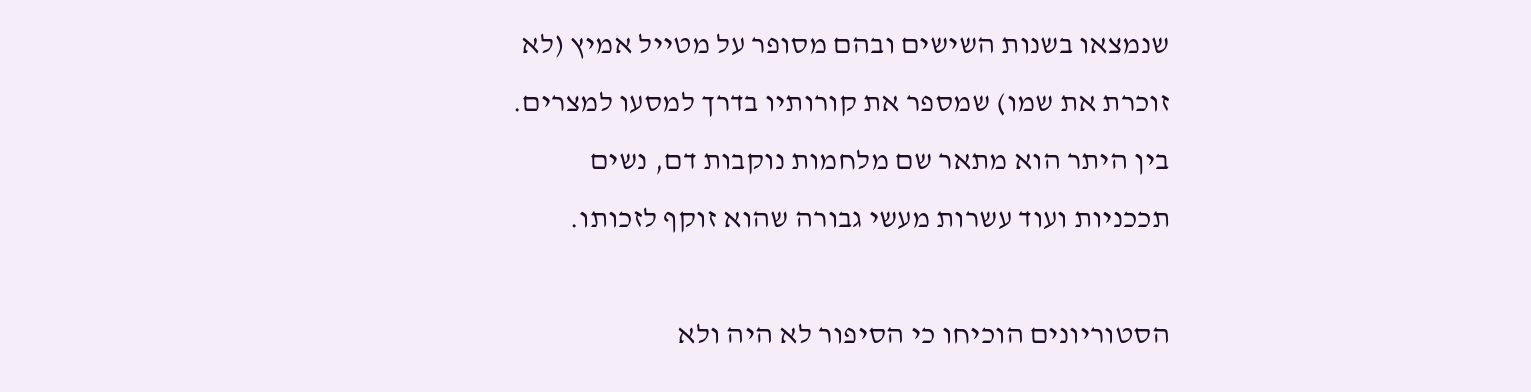שנמצאו בשנות השישים ובהם מסופר על מטייל אמיץ (לא זוכרת את שמו) שמספר את קורותיו בדרך למסעו למצרים. בין היתר הוא מתאר שם מלחמות נוקבות דם, נשים תככניות ועוד עשרות מעשי גבורה שהוא זוקף לזכותו.

הסטוריונים הוכיחו כי הסיפור לא היה ולא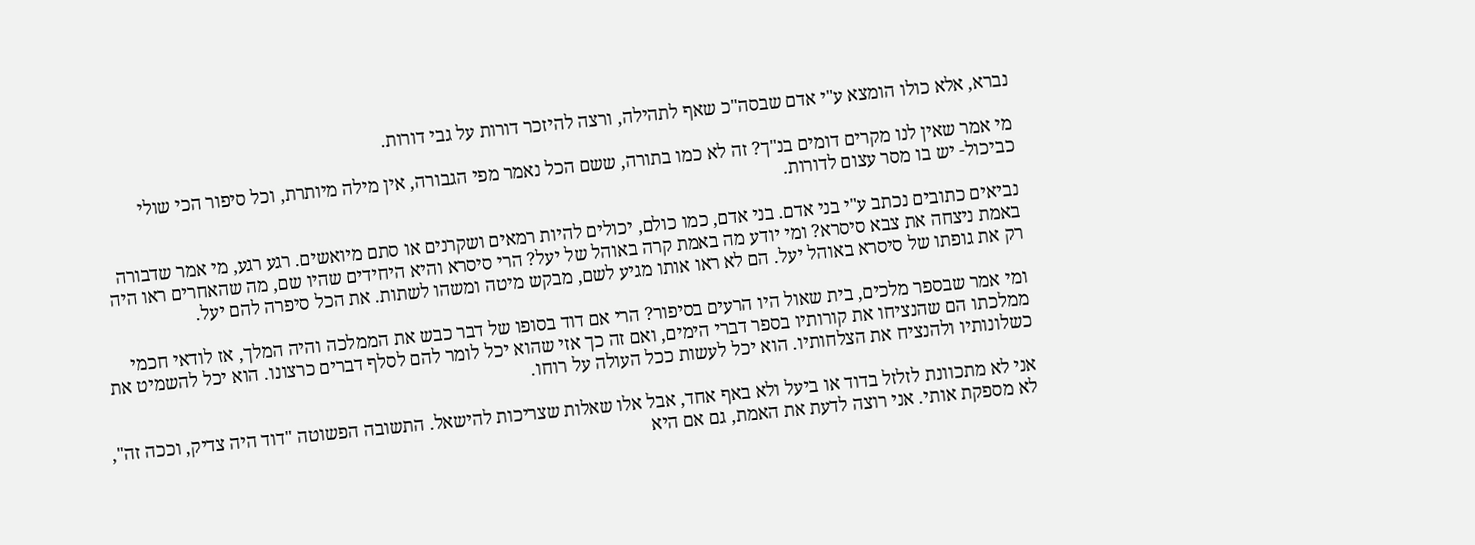נברא, אלא כולו הומצא ע"י אדם שבסה"כ שאף לתהילה, ורצה להיזכר דורות על גבי דורות.

מי אמר שאין לנו מקרים דומים בנ"ך? זה לא כמו בתורה, ששם הכל נאמר מפי הגבורה, אין מילה מיותרת, וכל סיפור הכי שולי כביכול- יש בו מסר עצום לדורות.

נביאים כתובים נכתב ע"י בני אדם. בני אדם, כמו כולם, יכולים להיות רמאים ושקרנים או סתם מיואשים. רגע רגע, מי אמר שדבורה באמת ניצחה את צבא סיסרא? ומי יודע מה באמת קרה באוהל של יעל? הרי סיסרא והיא היחידים שהיו שם, מה שהאחרים ראו היה רק את גופתו של סיסרא באוהל יעל. הם לא ראו אותו מגיע לשם, מבקש מיטה ומשהו לשתות. את הכל סיפרה להם יעל.

ומי אמר שבספר מלכים, בית שאול היו הרעים בסיפור? הרי אם דוד בסופו של דבר כבש את הממלכה והיה המלך, אז לודאי חכמי ממלכתו הם שהנציחו את קורותיו בספר דברי הימים, ואם זה כך אזי שהוא יכל לומר להם לסלף דברים כרצונו. הוא יכל להשמיט את כשלונותיו ולהנציח את הצלחותיו. הוא יכל לעשות ככל העולה על רוחו.

אני לא מתכוונת לזלזל בדוד או ביעל ולא באף אחד, אבל אלו שאלות שצריכות להישאל. התשובה הפשוטה "דוד היה צדיק, וככה זה", לא מספקת אותי. אני רוצה לדעת את האמת, גם אם היא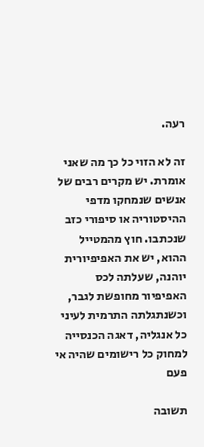רעה.

זה לא הזוי כל כך מה שאני אומרת. יש מקרים רבים של אנשים שנמחקו מדפי ההיסטוריה או סיפורי כזב שנכתבו. חוץ מהמטייל ההוא, יש את האפיפיורית יוהנה, שעלתה לכס האפיפיור מחופשת לגבר, וכשנתגלתה התרמית לעיני כל אנגליה, דאגה הכנסייה למחוק כל רישומים שהיה אי פעם

תשובה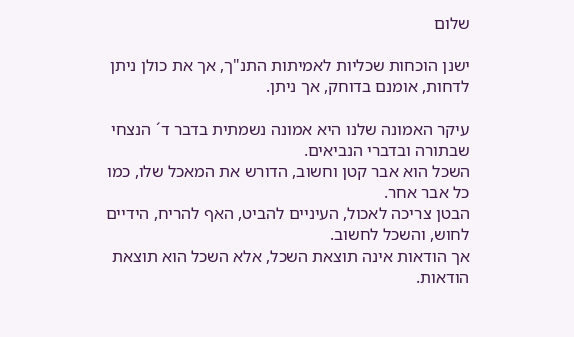שלום

ישנן הוכחות שכליות לאמיתות התנ"ך, אך את כולן ניתן לדחות, אומנם בדוחק, אך ניתן.

עיקר האמונה שלנו היא אמונה נשמתית בדבר ד´ הנצחי שבתורה ובדברי הנביאים.
השכל הוא אבר קטן וחשוב, הדורש את המאכל שלו, כמו כל אבר אחר.
הבטן צריכה לאכול, העיניים להביט, האף להריח, הידיים לחוש, והשכל לחשוב.
אך הודאות אינה תוצאת השכל, אלא השכל הוא תוצאת הודאות.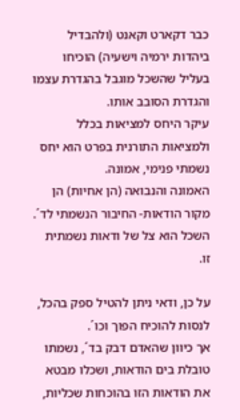כבר דקארט וקאנט (ולהבדיל ביהדות ירמיה וישעיה) הוכיחו בעליל שהשכל מוגבל בהגדרת עצמו והגדרת הסובב אותו.
עיקר היחס למציאות בכלל ולמציאות התורנית בפרט הוא יחס נשמתי פנימי, אמונה.
האמונה והנבואה (הן אחיות) הן מקור הודאות- החיבור הנשמתי לד´. השכל הוא צל של ודאות נשמתית זו.

על כן, ודאי ניתן להטיל ספק בהכל, לנסות להוכיח הפוך וכו´.
אך כיוון שהאדם דבק בד´, נשמתו טובלת בים הודאות, ושכלו מבטא את הודאות הזו בהוכחות שכליות,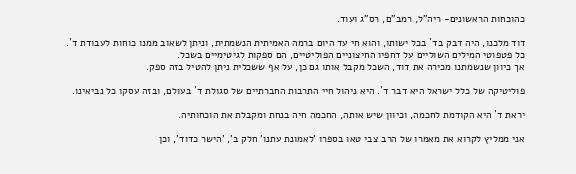כהוכחות הראשונים- ריה"ל, רמב"ם, רס"ג ועוד.

דוד מלכנו, היה דבק בד´ בכל ישותו, והוא חי עד היום ברמה האמיתית הנשמתית, וניתן לשאוב ממנו כוחות לעבודת ד´.
כל פטפוטי המילים השוליים על דחפיו החיצוניים הפוליטיים, הם ספקות לגיטימיים בשכל.
אך כיוון שנשמתנו מכירה את דוד, השכל מקבל אותו גם כן, על אף ששכלית ניתן להטיל בזה ספק.

פוליטיקה של כלל ישראל היא דבר ד´. היא ניהול חיי התרבות החברתיים של סגולת ד´ בעולם, ובזה עסקו כל נביאינו.

יראת ד´ היא הקודמת לחכמה, וכיוון שיש אותה, החכמה חיה בנחת ומקבלת את הוכחותיה.

אני ממליץ לקרוא את מאמרו של הרב צבי טאו בספרו 'לאמונת עתנו' חלק ב', 'הישר כדוד', וכן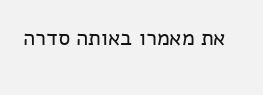את מאמרו באותה סדרה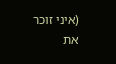(איני זוכר את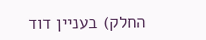החלק) בעניין דוד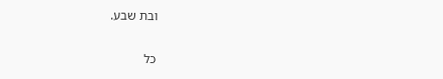ובת שבע.

כל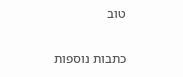טוב

כתבות נוספות